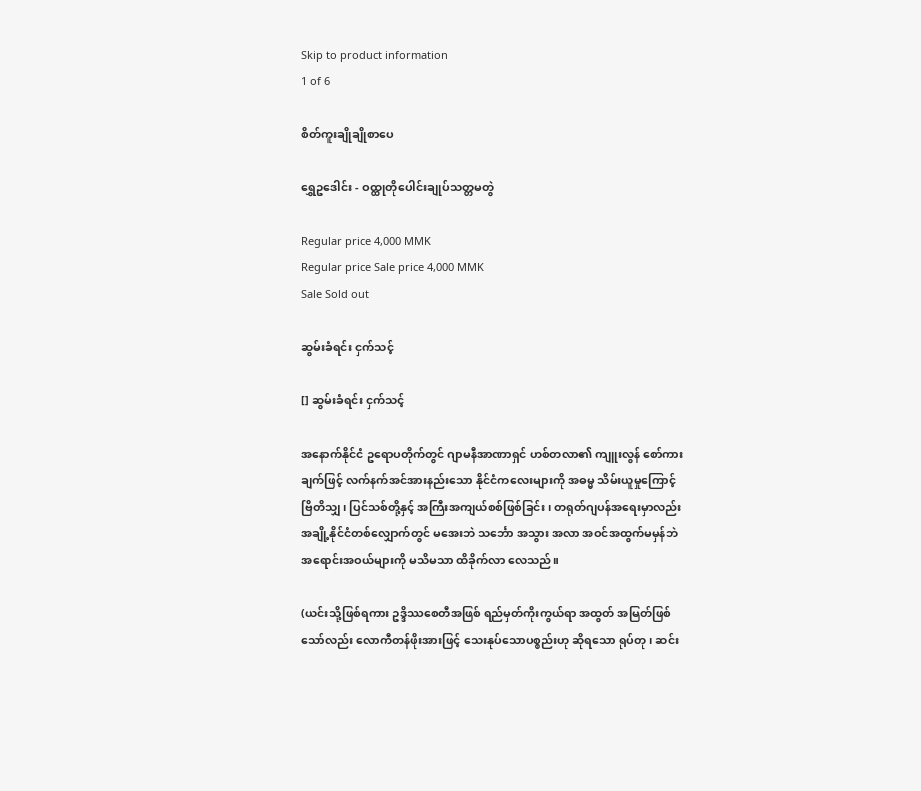Skip to product information
1 of 6

စိတ်ကူးချိုချိုစာပေ

ရွှေဥဒေါင်း - ဝထ္ထုတိုပေါင်းချုပ်သတ္တမတွဲ

Regular price 4,000 MMK
Regular price Sale price 4,000 MMK
Sale Sold out

ဆွမ်းခံရင်း ငှက်သင့်

[] ဆွမ်းခံရင်း ငှက်သင့်

အနောက်နိုင်ငံ ဥရောပတိုက်တွင် ဂျာမနီအာဏာရှင် ဟစ်တလာ၏ ကျူးလွန် စော်ကားချက်ဖြင့် လက်နက်အင်အားနည်းသော နိုင်ငံကလေးများကို အဓမ္မ သိမ်းယူမှုကြောင့် ဗြိတိသျှ၊ ပြင်သစ်တို့နှင့် အကြီးအကျယ်စစ်ဖြစ်ခြင်း၊ တရုတ်ဂျပန်အရေးမှာလည်း အချို့နိုင်ငံတစ်လျှောက်တွင် မအေးဘဲ သင်္ဘော အသွား အလာ အဝင်အထွက်မမှန်ဘဲ အရောင်းအဝယ်များကို မသိမသာ ထိခိုက်လာ လေသည်။

(ယင်းသို့ဖြစ်ရကား ဥဒ္ဒိဿစေတီအဖြစ် ရည်မှတ်ကိုးကွယ်ရာ အထွတ် အမြတ်ဖြစ်သော်လည်း လောကီတန်ဖိုးအားဖြင့် သေးနုပ်သောပစ္စည်းဟု ဆိုရသော ရုပ်တု၊ ဆင်း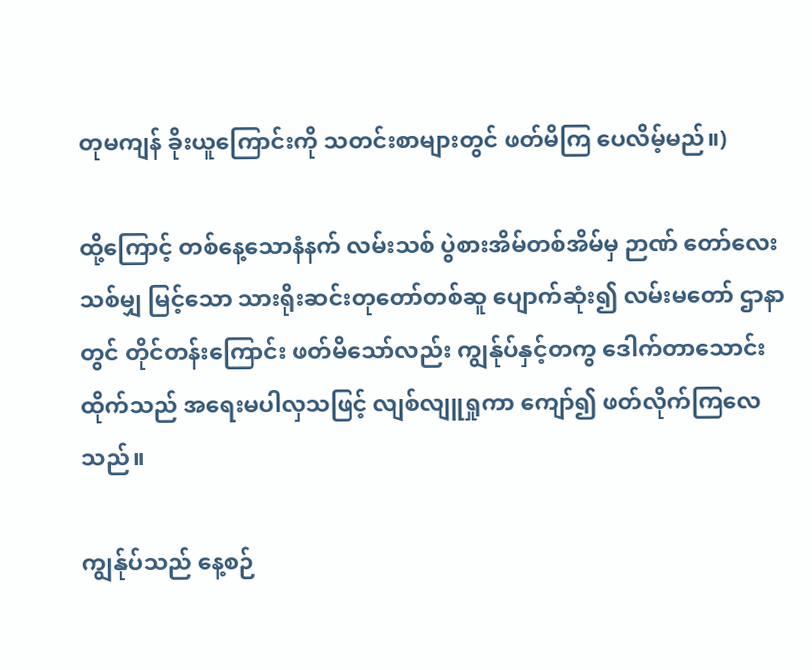တုမကျန် ခိုးယူကြောင်းကို သတင်းစာများတွင် ဖတ်မိကြ ပေလိမ့်မည်။)

ထို့ကြောင့် တစ်နေ့သောနံနက် လမ်းသစ် ပွဲစားအိမ်တစ်အိမ်မှ ဉာဏ် တော်လေးသစ်မျှ မြင့်သော သားရိုးဆင်းတုတော်တစ်ဆူ ပျောက်ဆုံး၍ လမ်းမတော် ဌာနာတွင် တိုင်တန်းကြောင်း ဖတ်မိသော်လည်း ကျွန်ုပ်နှင့်တကွ ဒေါက်တာသောင်းထိုက်သည် အရေးမပါလှသဖြင့် လျစ်လျူရှုကာ ကျော်၍ ဖတ်လိုက်ကြလေ သည်။

ကျွန်ုပ်သည် နေ့စဉ်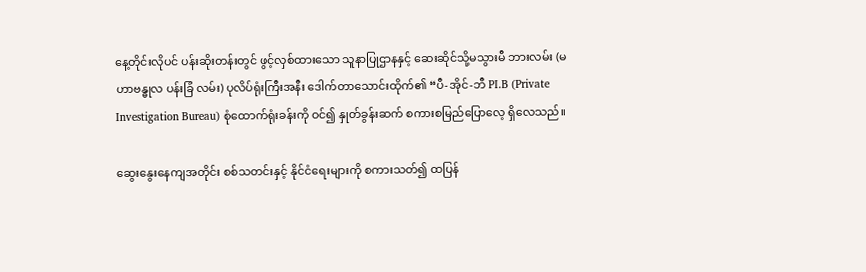နေ့တိုင်းလိုပင် ပန်းဆိုးတန်းတွင် ဖွင့်လှစ်ထားသော သူနာပြုဌာနနှင့် ဆေးဆိုင်သို့မသွားမီ ဘားလမ်း (မဟာဗန္ဓုလ ပန်းခြံ လမ်း) ပုလိပ်ရုံးကြီးအနီး ဒေါက်တာသောင်းထိုက်၏ “ပီ-အိုင်-ဘီ PI.B (Private Investigation Bureau) စုံထောက်ရုံးခန်းကို ဝင်၍ နှုတ်ခွန်းဆက် စကားစမြည်ပြောလေ့ ရှိလေသည်။

ဆွေးနွေးနေကျအတိုင်း စစ်သတင်းနှင့် နိုင်ငံရေးများကို စကားသတ်၍ ထပြန်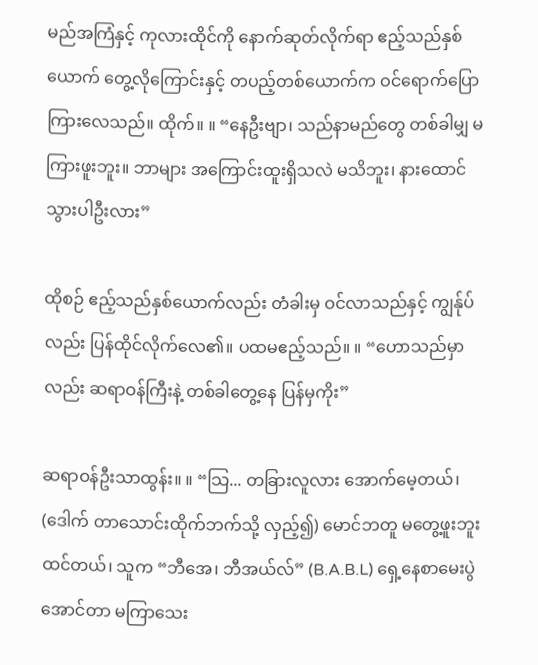မည်အကြံနှင့် ကုလားထိုင်ကို နောက်ဆုတ်လိုက်ရာ ဧည့်သည်နှစ်ယောက် တွေ့လိုကြောင်းနှင့် တပည့်တစ်ယောက်က ဝင်ရောက်ပြောကြားလေသည်။ ထိုက်။ ။ “နေဦးဗျာ၊ သည်နာမည်တွေ တစ်ခါမျှ မကြားဖူးဘူး။ ဘာများ အကြောင်းထူးရှိသလဲ မသိဘူး၊ နားထောင်သွားပါဦးလား”

ထိုစဉ် ဧည့်သည်နှစ်ယောက်လည်း တံခါးမှ ဝင်လာသည်နှင့် ကျွန်ုပ်လည်း ပြန်ထိုင်လိုက်လေ၏။ ပထမဧည့်သည်။ ။ “ဟောသည်မှာလည်း ဆရာဝန်ကြီးနဲ့ တစ်ခါတွေ့နေ ပြန်မှကိုး”

ဆရာဝန်ဦးသာထွန်း။ ။ “သြ... တခြားလူလား အောက်မေ့တယ်၊ (ဒေါက် တာသောင်းထိုက်ဘက်သို့ လှည့်၍) မောင်ဘတူ မတွေ့ဖူးဘူး ထင်တယ်၊ သူက “ဘီအေ၊ ဘီအယ်လ်” (B.A.B.L) ရှေ့နေစာမေးပွဲအောင်တာ မကြာသေး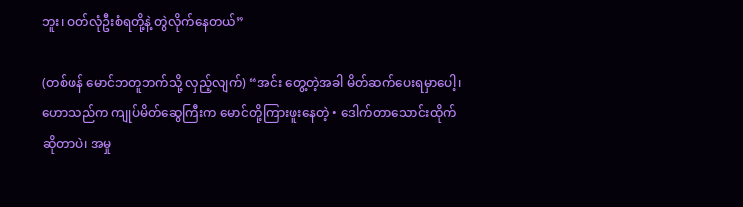ဘူး၊ ဝတ်လုံဦးစံရတို့နဲ့ တွဲလိုက်နေတယ်”

(တစ်ဖန် မောင်ဘတူဘက်သို့ လှည့်လျက်) “အင်း တွေ့တဲ့အခါ မိတ်ဆက်ပေးရမှာပေါ့၊ ဟောသည်က ကျုပ်မိတ်ဆွေကြီးက မောင်တို့ကြားဖူးနေတဲ့ • ဒေါက်တာသောင်းထိုက်ဆိုတာပဲ၊ အမှု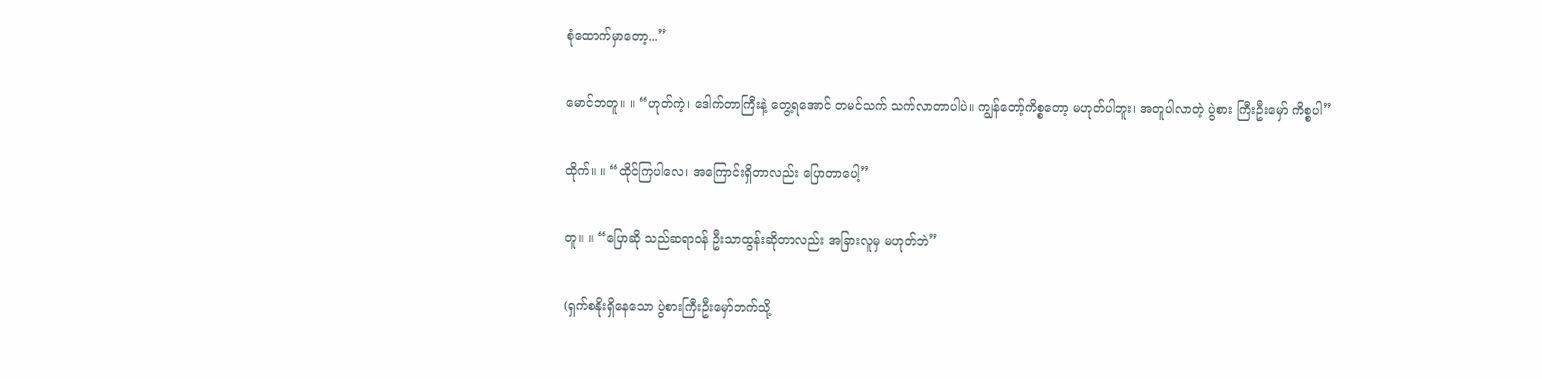စုံထောက်မှာတော့...”

မောင်ဘတူ။ ။ “ဟုတ်ကဲ့၊ ဒေါက်တာကြီးနဲ့ တွေ့ရအောင် တမင်သက် သက်လာတာပါပဲ။ ကျွန်တော့်ကိစ္စတော့ မဟုတ်ပါဘူး၊ အတူပါလာတဲ့ ပွဲစား ကြီးဦးမှော် ကိစ္စပါ”

ထိုက်။ ။ “ထိုင်ကြပါလေ၊ အကြောင်းရှိတာလည်း ပြောတာပေါ့”

တူ။ ။ “ပြောဆို သည်ဆရာဝန် ဦးသာထွန်းဆိုတာလည်း အခြားလူမှ မဟုတ်ဘဲ”

(ရှက်စနိုးရှိနေသော ပွဲစားကြီးဦးမှော်ဘက်သို့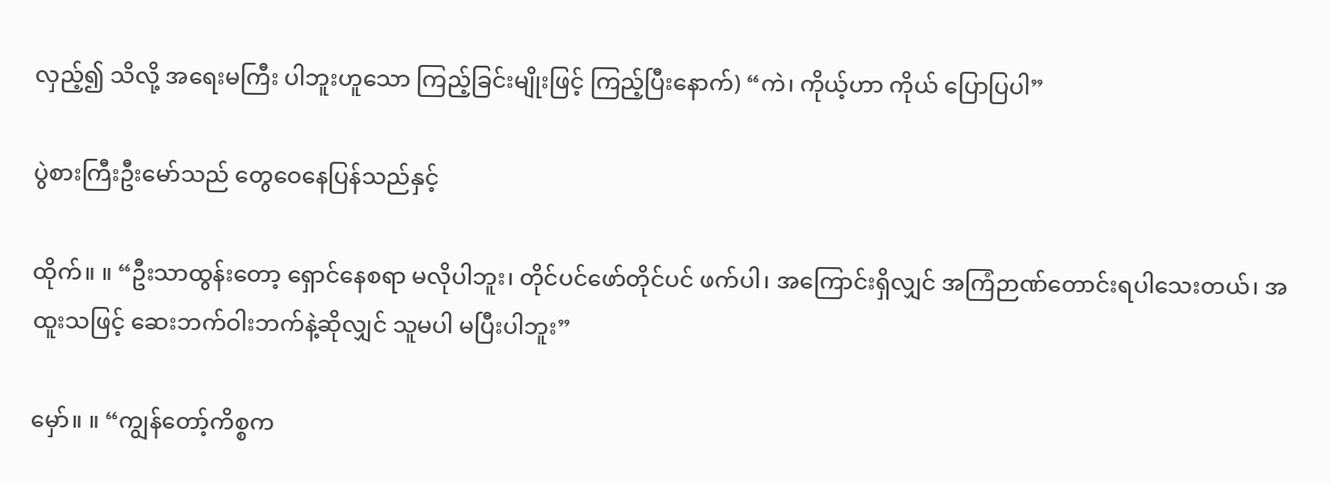လှည့်၍ သိလို့ အရေးမကြီး ပါဘူးဟူသော ကြည့်ခြင်းမျိုးဖြင့် ကြည့်ပြီးနောက်) “ကဲ၊ ကိုယ့်ဟာ ကိုယ် ပြောပြပါ”

ပွဲစားကြီးဦးမော်သည် တွေဝေနေပြန်သည်နှင့်

ထိုက်။ ။ “ဦးသာထွန်းတော့ ရှောင်နေစရာ မလိုပါဘူး၊ တိုင်ပင်ဖော်တိုင်ပင် ဖက်ပါ၊ အကြောင်းရှိလျှင် အကြံဉာဏ်တောင်းရပါသေးတယ်၊ အထူးသဖြင့် ဆေးဘက်ဝါးဘက်နဲ့ဆိုလျှင် သူမပါ မပြီးပါဘူး”

မှော်။ ။ “ကျွန်တော့်ကိစ္စက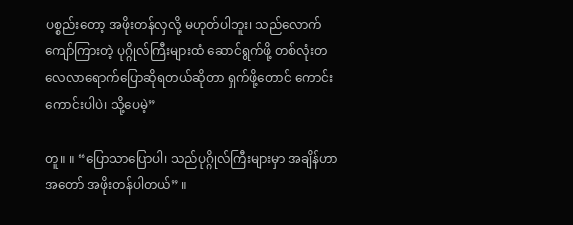ပစ္စည်းတော့ အဖိုးတန်လှလို့ မဟုတ်ပါဘူး၊ သည်လောက်ကျော်ကြားတဲ့ ပုဂ္ဂိုလ်ကြီးများထံ ဆောင်ရွက်ဖို့ တစ်လုံးတလေလာရောက်ပြောဆိုရတယ်ဆိုတာ ရှက်ဖို့တောင် ကောင်းကောင်းပါပဲ၊ သို့ပေမဲ့”

တူ။ ။ “ပြောသာပြောပါ၊ သည်ပုဂ္ဂိုလ်ကြီးများမှာ အချိန်ဟာ အတော် အဖိုးတန်ပါတယ်” ။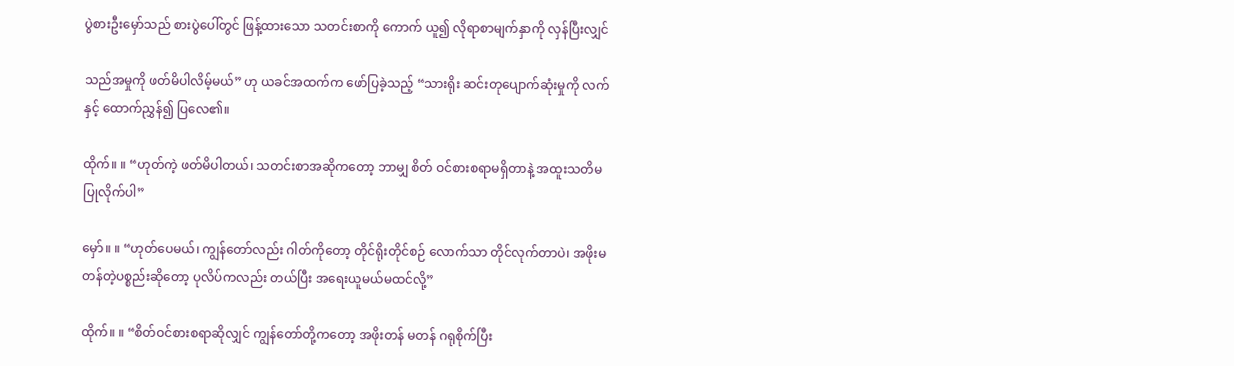ပွဲစားဦးမှော်သည် စားပွဲပေါ်တွင် ဖြန့်ထားသော သတင်းစာကို ကောက် ယူ၍ လိုရာစာမျက်နှာကို လှန်ပြီးလျှင်

သည်အမှုကို ဖတ်မိပါလိမ့်မယ်” ဟု ယခင်အထက်က ဖော်ပြခဲ့သည့် “သားရိုး ဆင်းတုပျောက်ဆုံးမှုကို လက်နှင့် ထောက်ညွှန်၍ ပြလေ၏။

ထိုက်။ ။ “ဟုတ်ကဲ့ ဖတ်မိပါတယ်၊ သတင်းစာအဆိုကတော့ ဘာမျှ စိတ် ဝင်စားစရာမရှိတာနဲ့ အထူးသတိမပြုလိုက်ပါ”

မှော်။ ။ “ဟုတ်ပေမယ်၊ ကျွန်တော်လည်း ဂါတ်ကိုတော့ တိုင်ရိုးတိုင်စဉ် လောက်သာ တိုင်လုက်တာပဲ၊ အဖိုးမတန်တဲ့ပစ္စည်းဆိုတော့ ပုလိပ်ကလည်း တယ်ပြီး အရေးယူမယ်မထင်လို့”

ထိုက်။ ။ “စိတ်ဝင်စားစရာဆိုလျှင် ကျွန်တော်တို့ကတော့ အဖိုးတန် မတန် ဂရုစိုက်ပြီး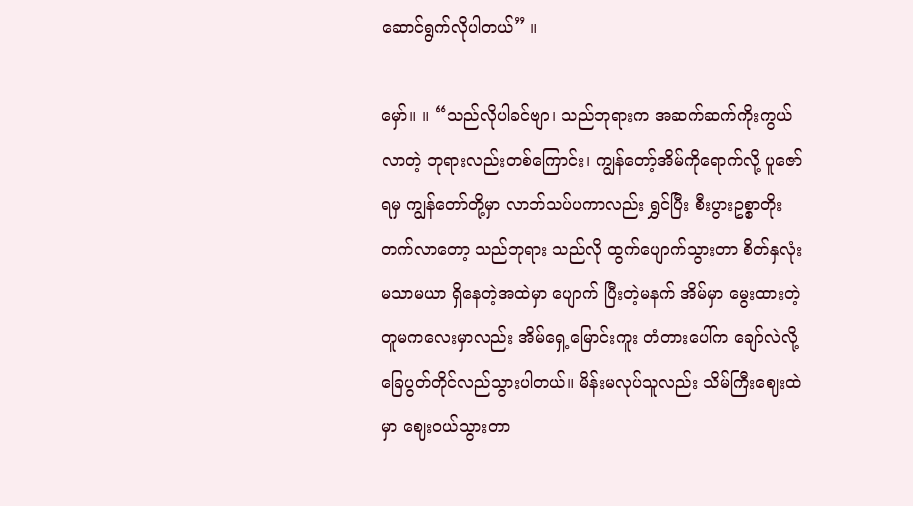ဆောင်ရွက်လိုပါတယ်” ။

မှော်။ ။ “သည်လိုပါခင်ဗျာ၊ သည်ဘုရားက အဆက်ဆက်ကိုးကွယ်လာတဲ့ ဘုရားလည်းတစ်ကြောင်း၊ ကျွန်တော့်အိမ်ကိုရောက်လို့ ပူဇော်ရမှ ကျွန်တော်တို့မှာ လာဘ်သပ်ပကာလည်း ရွှင်ပြီး စီးပွားဥစ္စာတိုးတက်လာတော့ သည်ဘုရား သည်လို ထွက်ပျောက်သွားတာ စိတ်နှလုံးမသာမယာ ရှိနေတဲ့အထဲမှာ ပျောက် ပြီးတဲ့မနက် အိမ်မှာ မွေးထားတဲ့ တူမကလေးမှာလည်း အိမ်ရှေ့မြောင်းကူး တံတားပေါ်က ချော်လဲလို့ ခြေပွတ်တိုင်လည်သွားပါတယ်။ မိန်းမလုပ်သူလည်း သိမ်ကြီးဈေးထဲမှာ ဈေးဝယ်သွားတာ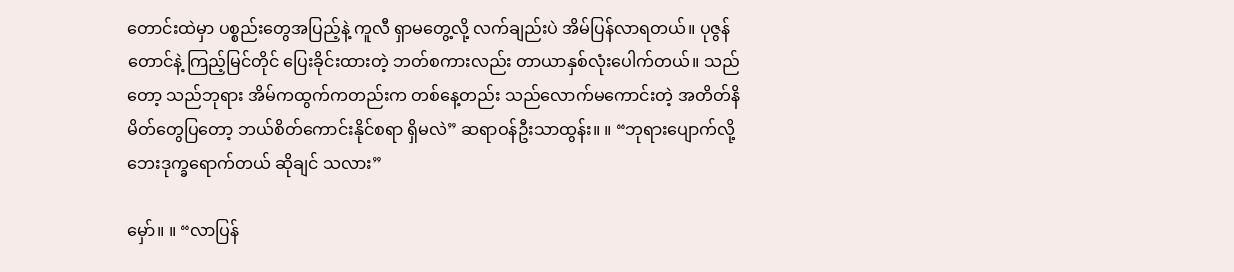တောင်းထဲမှာ ပစ္စည်းတွေအပြည့်နဲ့ ကူလီ ရှာမတွေ့လို့ လက်ချည်းပဲ အိမ်ပြန်လာရတယ်။ ပုဇွန်တောင်နဲ့ ကြည့်မြင်တိုင် ပြေးခိုင်းထားတဲ့ ဘတ်စကားလည်း တာယာနှစ်လုံးပေါက်တယ်။ သည်တော့ သည်ဘုရား အိမ်ကထွက်ကတည်းက တစ်နေ့တည်း သည်လောက်မကောင်းတဲ့ အတိတ်နိမိတ်တွေပြတော့ ဘယ်စိတ်ကောင်းနိုင်စရာ ရှိမလဲ” ဆရာဝန်ဦးသာထွန်း။ ။ “ဘုရားပျောက်လို့ ဘေးဒုက္ခရောက်တယ် ဆိုချင် သလား”

မှော်။ ။ “လာပြန်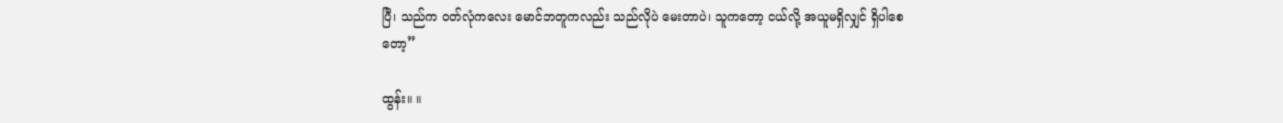ပြီ၊ သည်က ဝတ်လုံကလေး မောင်ဘတူကလည်း သည်လိုပဲ မေးတာပဲ၊ သူကတော့ ငယ်လို့ အယူမရှိလျှင် ရှိပါစေတော့”

ထွန်း။ ။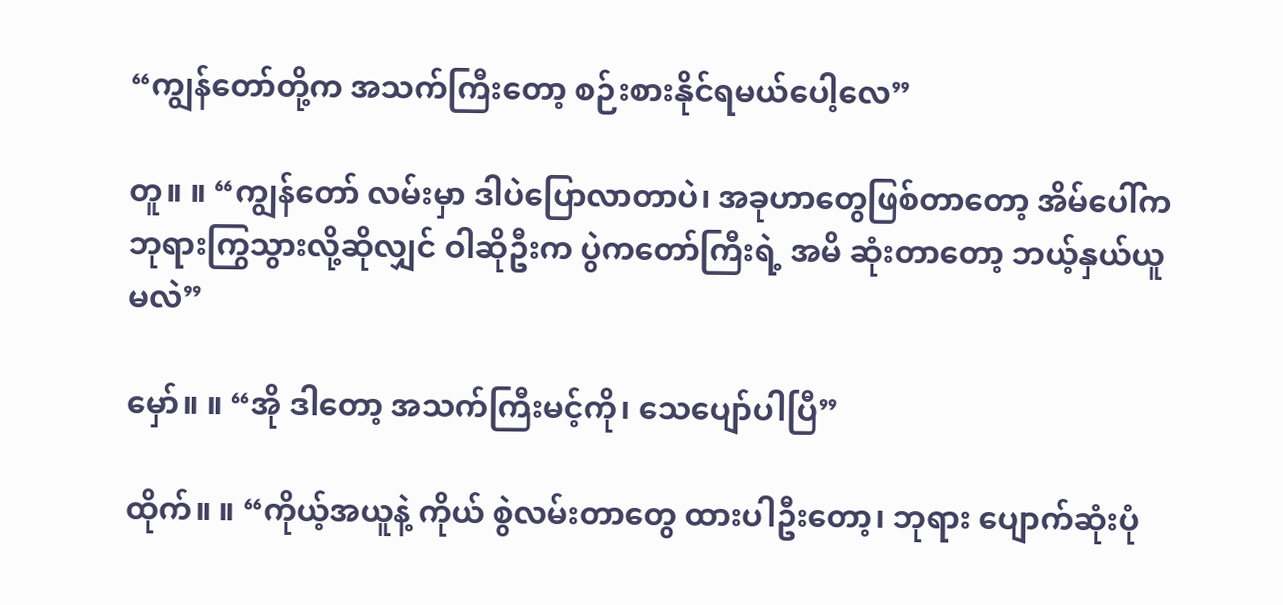“ကျွန်တော်တို့က အသက်ကြီးတော့ စဉ်းစားနိုင်ရမယ်ပေါ့လေ”

တူ။ ။ “ကျွန်တော် လမ်းမှာ ဒါပဲပြောလာတာပဲ၊ အခုဟာတွေဖြစ်တာတော့ အိမ်ပေါ်က ဘုရားကြွသွားလို့ဆိုလျှင် ဝါဆိုဦးက ပွဲကတော်ကြီးရဲ့ အမိ ဆုံးတာတော့ ဘယ့်နှယ်ယူမလဲ”

မှော်။ ။ “အို ဒါတော့ အသက်ကြီးမင့်ကို၊ သေပျော်ပါပြီ”

ထိုက်။ ။ “ကိုယ့်အယူနဲ့ ကိုယ် စွဲလမ်းတာတွေ ထားပါဦးတော့၊ ဘုရား ပျောက်ဆုံးပုံ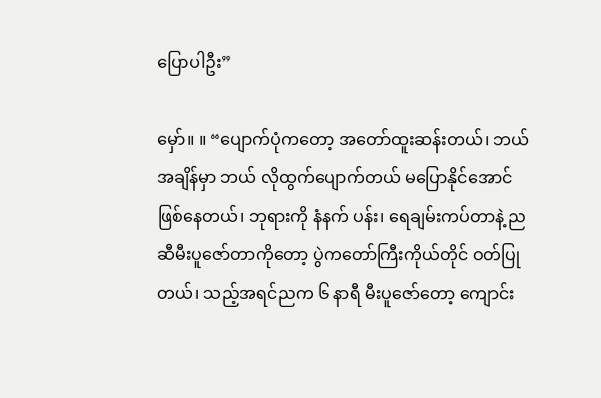ပြောပါဦး”

မှော်။ ။ “ပျောက်ပုံကတော့ အတော်ထူးဆန်းတယ်၊ ဘယ်အချိန်မှာ ဘယ် လိုထွက်ပျောက်တယ် မပြောနိုင်အောင် ဖြစ်နေတယ်၊ ဘုရားကို နံနက် ပန်း၊ ရေချမ်းကပ်တာနဲ့ ည ဆီမီးပူဇော်တာကိုတော့ ပွဲကတော်ကြီးကိုယ်တိုင် ဝတ်ပြု တယ်၊ သည့်အရင်ညက ၆ နာရီ မီးပူဇော်တော့ ကျောင်း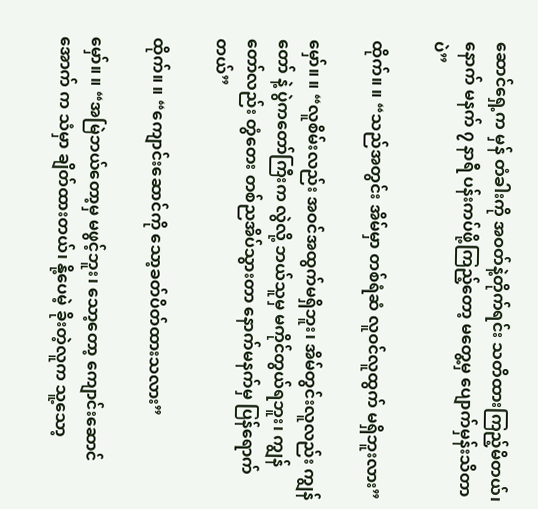ဆောင်ရှေ့က မှန် တံခါးကို အဝတ်နဲ့တိုက်ရင်း သတိထားကြည့်မိတယ်၊ နောက် မနက် ၇ နာရီ ပန်းကပ်ဖို့ကြည့်တော့ မတွေ့မှ ပျောက်မှန်းသိတာပဲ”

ထိုက်။ ။ “သည်အတွင်း အိမ်မှာ တစ်ရံဆံ လူဝင်လူထွက် မရှိဘူးလား”

မှော်။ ။ “လူစိမ်းလည်း အဝင်အထွက်မရှိဘူး၊ အိမ်တွင်းလူလည်း ကျွန်တော် နဲ့ ပွဲကတော်ကြီးက လွဲလို့ ဘယ်သူမှ မကိုင်တွယ်ရဘူး၊ ကျွန်တော်လည်း တွံတေး တစ်ညအိပ်သွားတာ နောက်မနက်မှ ပြန်ရောက်တယ်”

ထိုက်။ ။ “ကျောင်းဆောင်ကို သော့ခတ်ပိတ်ထားသလား”

မှော်။ ။ “အမြဲဘယ်တော့မှ မဖွင့်ဘူး၊ သော့တော့ ကျောင်းဆောင်အောက် က သံမှာ ချိတ်ထားတယ်၊ နို့ပေမဲ့ ခိုးတဲ့လူက သူ့သော့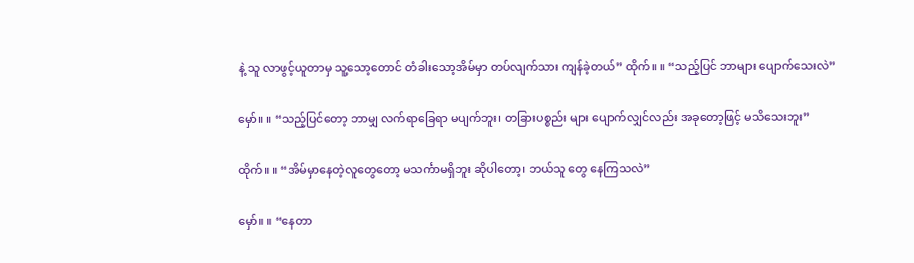နဲ့ သူ လာဖွင့်ယူတာမှ သူ့သော့တောင် တံခါးသော့အိမ်မှာ တပ်လျက်သား ကျန်ခဲ့တယ်” ထိုက်။ ။ “သည့်ပြင် ဘာများ ပျောက်သေးလဲ”

မှော်။ ။ “သည့်ပြင်တော့ ဘာမျှ လက်ရာခြေရာ မပျက်ဘူး၊ တခြားပစ္စည်း များ ပျောက်လျှင်လည်း အခုတော့ဖြင့် မသိသေးဘူး”

ထိုက်။ ။ “အိမ်မှာနေတဲ့လူတွေတော့ မသင်္ကာမရှိဘူး ဆိုပါတော့၊ ဘယ်သူ တွေ နေကြသလဲ”

မှော်။ ။ “နေတာ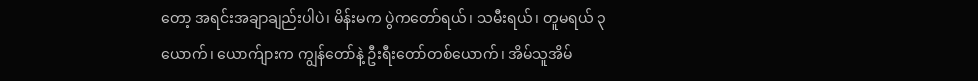တော့ အရင်းအချာချည်းပါပဲ၊ မိန်းမက ပွဲကတော်ရယ်၊ သမီးရယ်၊ တူမရယ် ၃ ယောက်၊ ယောက်ျားက ကျွန်တော်နဲ့ ဦးရီးတော်တစ်ယောက်၊ အိမ်သူအိမ်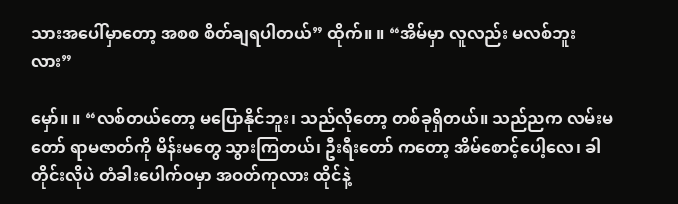သားအပေါ်မှာတော့ အစစ စိတ်ချရပါတယ်” ထိုက်။ ။ “အိမ်မှာ လူလည်း မလစ်ဘူးလား”

မှော်။ ။ “လစ်တယ်တော့ မပြောနိုင်ဘူး၊ သည်လိုတော့ တစ်ခုရှိတယ်။ သည်ညက လမ်းမတော် ရာမဇာတ်ကို မိန်းမတွေ သွားကြတယ်၊ ဦးရီးတော် ကတော့ အိမ်စောင့်ပေါ့လေ၊ ခါတိုင်းလိုပဲ တံခါးပေါက်ဝမှာ အဝတ်ကုလား ထိုင်နဲ့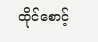ထိုင်စောင့်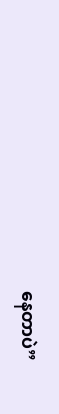နေတာပဲ”